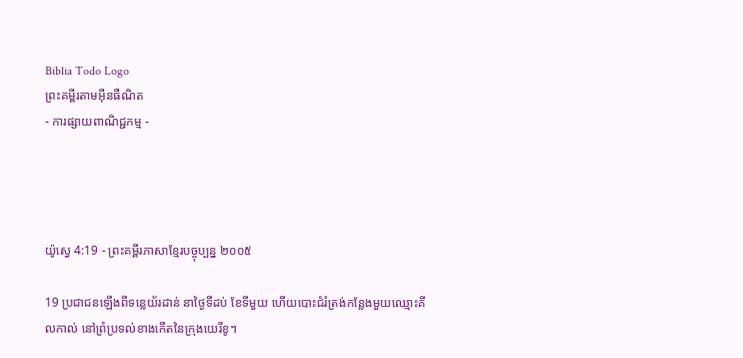Biblia Todo Logo
ព្រះគម្ពីរតាមអ៊ីនធឺណិត
- ការផ្សាយពាណិជ្ជកម្ម -




យ៉ូស្វេ 4:19 - ព្រះគម្ពីរភាសាខ្មែរបច្ចុប្បន្ន ២០០៥

19 ប្រជា‌ជនឡើងពីទន្លេយ័រដាន់ នាថ្ងៃទីដប់ ខែទីមួយ ហើយបោះជំរំត្រង់កន្លែងមួយឈ្មោះគីល‌កាល់ នៅព្រំ‌ប្រទល់ខាងកើតនៃក្រុងយេរីខូ។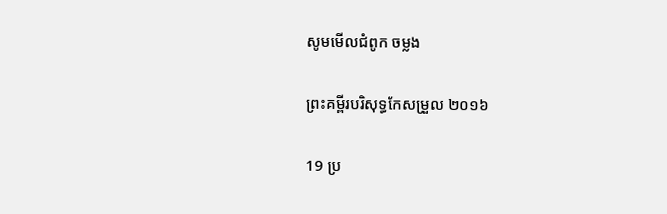សូមមើលជំពូក ចម្លង

ព្រះគម្ពីរបរិសុទ្ធកែសម្រួល ២០១៦

19 ប្រ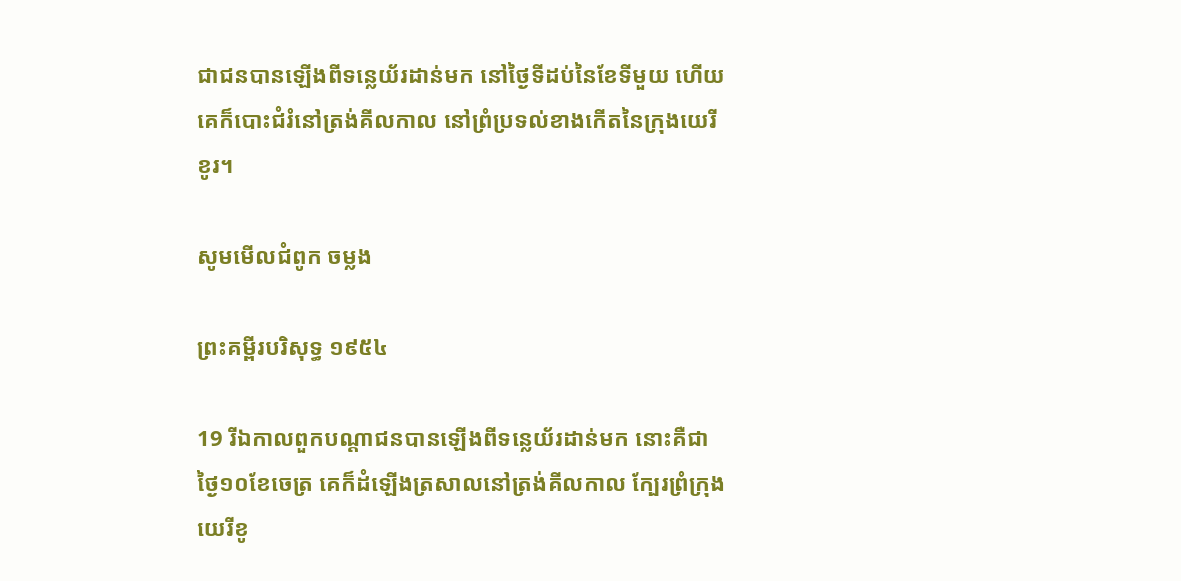ជា‌ជនបានឡើងពីទន្លេយ័រដាន់មក នៅថ្ងៃទីដប់នៃខែទីមួយ ហើយគេក៏បោះជំរំនៅត្រង់គីល‌កាល នៅព្រំប្រទល់ខាងកើតនៃក្រុងយេរីខូរ។

សូមមើលជំពូក ចម្លង

ព្រះគម្ពីរបរិសុទ្ធ ១៩៥៤

19 រីឯកាលពួកបណ្តាជនបានឡើងពីទន្លេយ័រដាន់មក នោះគឺជាថ្ងៃ១០ខែចេត្រ គេក៏ដំឡើងត្រសាលនៅត្រង់គីល‌កាល ក្បែរព្រំក្រុងយេរីខូ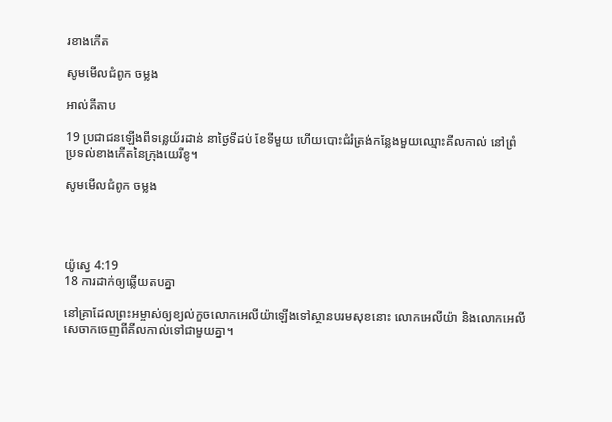រខាងកើត

សូមមើលជំពូក ចម្លង

អាល់គីតាប

19 ប្រជា‌ជនឡើងពីទន្លេយ័រដាន់ នាថ្ងៃទីដប់ ខែទីមួយ ហើយបោះជំរំត្រង់កន្លែងមួយឈ្មោះគីល‌កាល់ នៅព្រំប្រទល់ខាងកើតនៃក្រុងយេរីខូ។

សូមមើលជំពូក ចម្លង




យ៉ូស្វេ 4:19
18 ការដាក់ឲ្យឆ្លើយតបគ្នា

នៅគ្រាដែលព្រះ‌អម្ចាស់ឲ្យខ្យល់កួចលោកអេលីយ៉ាឡើងទៅស្ថានបរម‌សុខនោះ លោកអេលីយ៉ា និងលោកអេលីសេចាកចេញពីគីល‌កាល់ទៅជាមួយគ្នា។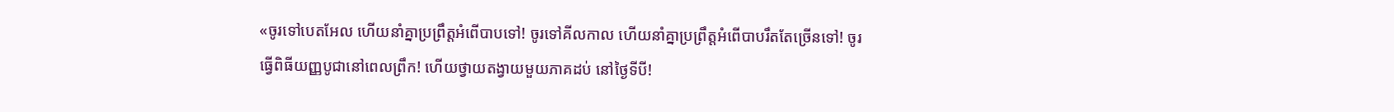«ចូរទៅបេត‌អែល ហើយនាំគ្នាប្រព្រឹត្តអំពើបាបទៅ! ចូរទៅគីលកាល ហើយនាំគ្នាប្រព្រឹត្តអំពើបាបរឹតតែច្រើនទៅ! ចូរធ្វើពិធីយញ្ញ‌បូជានៅពេលព្រឹក! ហើយថ្វាយតង្វាយមួយភាគដប់ នៅថ្ងៃទីបី!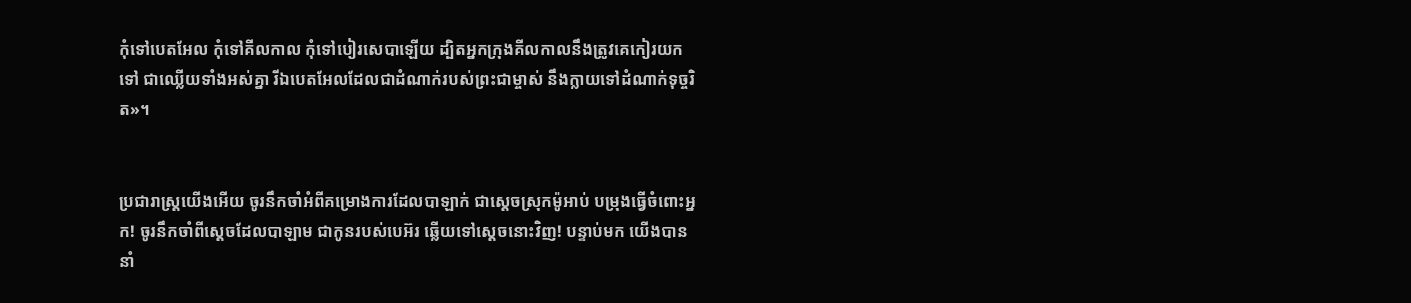កុំទៅបេត‌អែល កុំទៅគីលកាល កុំទៅបៀរ‌សេបាឡើយ ដ្បិតអ្នកក្រុងគីលកាលនឹងត្រូវគេកៀរយកទៅ ជាឈ្លើយទាំងអស់គ្នា រីឯបេត‌អែលដែលជាដំណាក់របស់ព្រះ‌ជាម្ចាស់ នឹងក្លាយទៅដំណាក់ទុច្ចរិត»។


ប្រជា‌រាស្ត្រយើងអើយ ចូរនឹកចាំអំពីគម្រោង‌ការដែលបាឡាក់ ជាស្ដេចស្រុកម៉ូអាប់ បម្រុងធ្វើចំពោះអ្នក! ចូរនឹកចាំពីស្ដេចដែលបាឡាម ជាកូនរបស់បេអ៊រ ឆ្លើយទៅស្ដេចនោះវិញ! បន្ទាប់មក យើងបាននាំ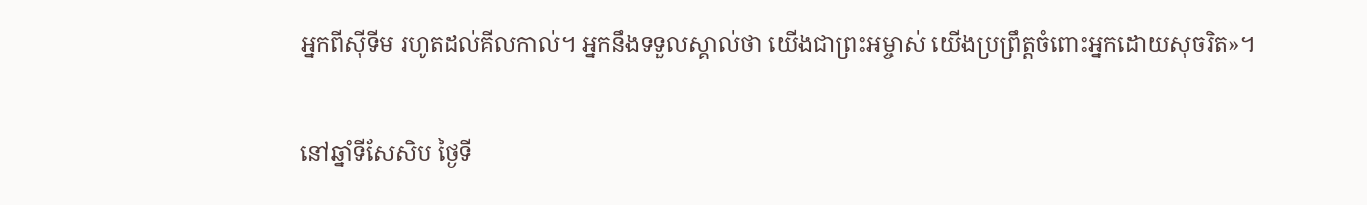អ្នកពីស៊ីទីម រហូតដល់គីល‌កាល់។ អ្នកនឹងទទួលស្គាល់ថា យើងជាព្រះ‌អម្ចាស់ យើងប្រព្រឹត្តចំពោះអ្នកដោយសុចរិត»។


នៅឆ្នាំទីសែ‌សិប ថ្ងៃទី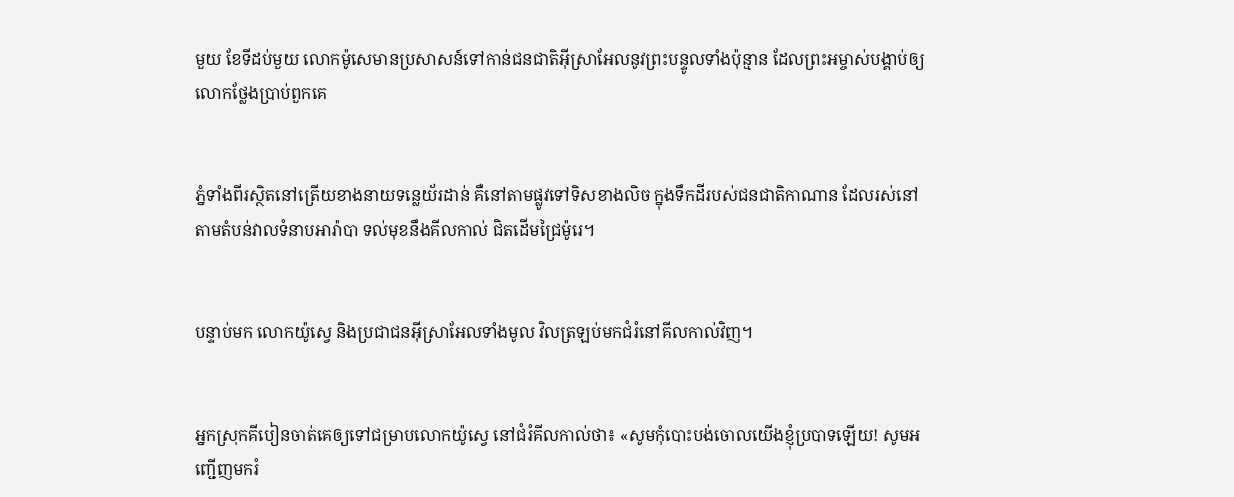មួយ ខែទីដប់មួយ លោកម៉ូសេមានប្រសាសន៍ទៅកាន់ជន‌ជាតិអ៊ីស្រា‌អែលនូវព្រះ‌បន្ទូលទាំងប៉ុន្មាន ដែលព្រះ‌អម្ចាស់បង្គាប់ឲ្យលោកថ្លែងប្រាប់ពួកគេ


ភ្នំទាំងពីរស្ថិតនៅត្រើយខាងនាយទន្លេយ័រដាន់ គឺនៅតាមផ្លូវទៅទិសខាងលិច ក្នុងទឹកដីរបស់ជន‌ជាតិកាណាន ដែលរស់នៅតាមតំបន់វាលទំនាបអារ៉ា‌បា ទល់មុខនឹងគីល‌កាល់ ជិតដើមជ្រៃម៉ូរេ។


បន្ទាប់មក លោកយ៉ូស្វេ និងប្រជា‌ជនអ៊ីស្រា‌អែលទាំងមូល វិលត្រឡប់មកជំរំនៅគីល‌កាល់វិញ។


អ្នកស្រុកគីបៀនចាត់គេឲ្យទៅជម្រាបលោកយ៉ូស្វេ នៅជំរំគីល‌កាល់ថា៖ «សូមកុំបោះបង់ចោលយើងខ្ញុំប្របាទឡើយ! សូមអញ្ជើញមករំ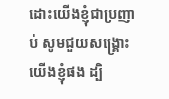ដោះយើងខ្ញុំជាប្រញាប់ សូមជួយសង្គ្រោះយើងខ្ញុំផង ដ្បិ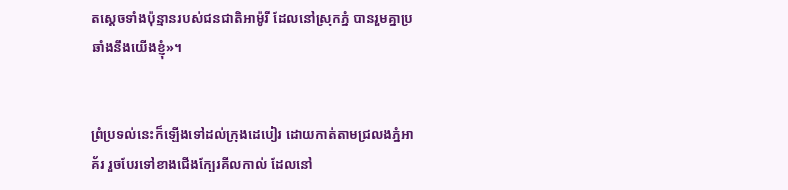តស្ដេចទាំងប៉ុន្មានរបស់ជន‌ជាតិអាម៉ូរី ដែលនៅស្រុកភ្នំ បានរួមគ្នាប្រឆាំងនឹងយើងខ្ញុំ»។


ព្រំ‌ប្រទល់នេះក៏ឡើងទៅដល់ក្រុងដេបៀរ ដោយកាត់តាមជ្រលងភ្នំអាគ័រ រួចបែរទៅខាងជើងក្បែរគីល‌កាល់ ដែលនៅ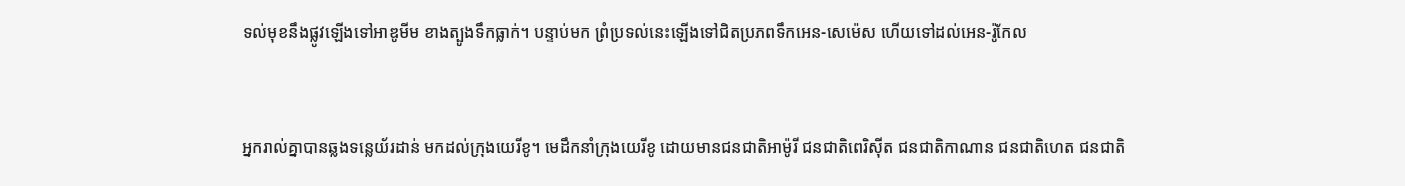ទល់មុខនឹងផ្លូវឡើងទៅអាឌូ‌មីម ខាងត្បូងទឹកធ្លាក់។ បន្ទាប់មក ព្រំ‌ប្រទល់នេះឡើងទៅជិតប្រភពទឹកអេន-សេ‌ម៉េស ហើយទៅដល់អេន-រ៉ូកែល


អ្នករាល់គ្នាបានឆ្លងទន្លេយ័រដាន់ មកដល់ក្រុងយេរីខូ។ មេដឹកនាំក្រុងយេរីខូ ដោយមានជន‌ជាតិអាម៉ូរី ជន‌ជាតិពេរិ‌ស៊ីត ជន‌ជាតិកាណាន ជន‌ជាតិហេត ជន‌ជាតិ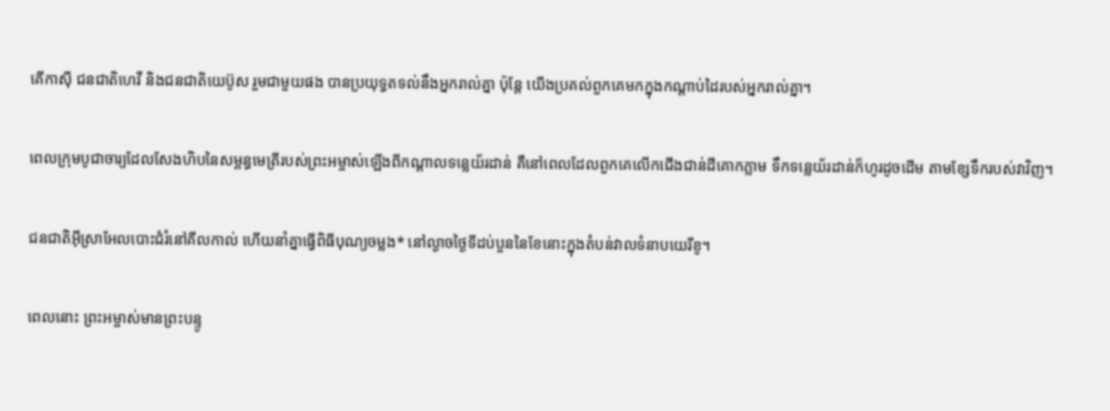គើកា‌ស៊ី ជន‌ជាតិហេវី និងជន‌ជាតិយេប៊ូស រួមជាមួយផង បានប្រយុទ្ធតទល់នឹងអ្នករាល់គ្នា ប៉ុន្តែ យើងប្រគល់ពួកគេមកក្នុងកណ្ដាប់ដៃរបស់អ្នករាល់គ្នា។


ពេលក្រុមបូជា‌ចារ្យដែលសែងហិបនៃសម្ពន្ធ‌មេត្រីរបស់ព្រះ‌អម្ចាស់ឡើងពីកណ្ដាលទន្លេយ័រដាន់ គឺនៅពេលដែលពួកគេលើកជើងជាន់ដីគោកភ្លាម ទឹកទន្លេយ័រដាន់ក៏ហូរដូចដើម តាមខ្សែទឹករបស់វាវិញ។


ជន‌ជាតិអ៊ីស្រា‌អែលបោះជំរំនៅគីល‌កាល់ ហើយនាំគ្នាធ្វើពិធីបុណ្យចម្លង* នៅល្ងាចថ្ងៃទីដប់‌បួននៃខែនោះក្នុងតំបន់វាលទំនាបយេរីខូ។


ពេលនោះ ព្រះ‌អម្ចាស់មានព្រះ‌បន្ទូ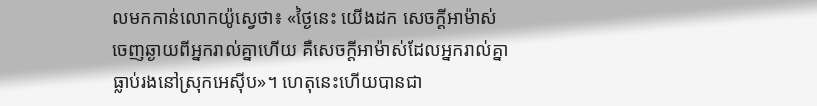លមកកាន់លោកយ៉ូស្វេថា៖ «ថ្ងៃនេះ យើងដក សេចក្ដីអាម៉ាស់ចេញឆ្ងាយពីអ្នករាល់គ្នាហើយ គឺសេចក្ដីអាម៉ាស់ដែលអ្នករាល់គ្នាធ្លាប់រងនៅស្រុកអេស៊ីប»។ ហេតុនេះហើយបានជា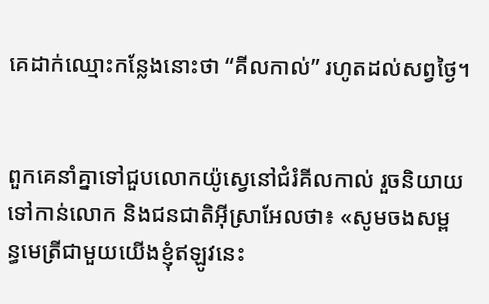គេដាក់ឈ្មោះកន្លែងនោះថា “គីល‌កាល់” រហូតដល់សព្វថ្ងៃ។


ពួកគេនាំគ្នាទៅជួបលោកយ៉ូស្វេនៅជំរំគីល‌កាល់ រួចនិយាយទៅកាន់លោក និងជន‌ជាតិអ៊ីស្រា‌អែលថា៖ «សូមចងសម្ពន្ធ‌មេត្រីជាមួយយើងខ្ញុំឥឡូវនេះ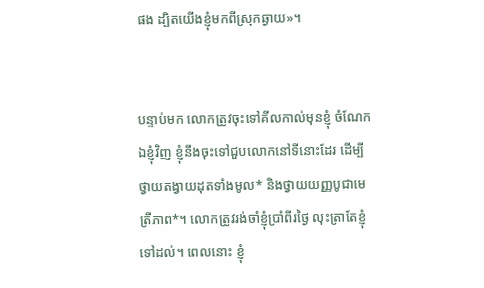ផង ដ្បិតយើងខ្ញុំមកពីស្រុកឆ្ងាយ»។


បន្ទាប់មក លោកត្រូវចុះទៅគីល‌កាល់មុនខ្ញុំ ចំណែកឯខ្ញុំវិញ ខ្ញុំនឹងចុះទៅជួបលោកនៅទីនោះដែរ ដើម្បីថ្វាយតង្វាយដុតទាំងមូល* និងថ្វាយយញ្ញ‌បូជាមេត្រី‌ភាព*។ លោកត្រូវរង់‌ចាំខ្ញុំប្រាំ‌ពីរថ្ងៃ លុះត្រាតែខ្ញុំទៅដល់។ ពេលនោះ ខ្ញុំ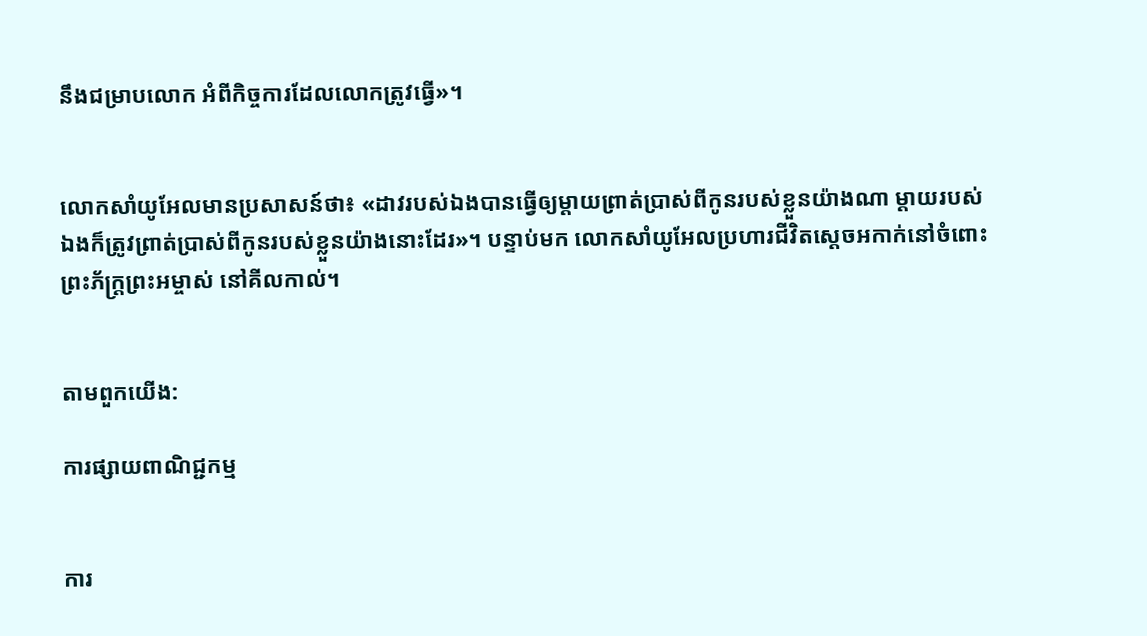នឹងជម្រាបលោក អំពីកិច្ចការដែលលោកត្រូវធ្វើ»។


លោកសាំយូ‌អែលមានប្រសាសន៍ថា៖ «ដាវរបស់ឯងបានធ្វើឲ្យម្ដាយព្រាត់ប្រាស់ពីកូនរបស់ខ្លួនយ៉ាងណា ម្ដាយរបស់ឯងក៏ត្រូវព្រាត់ប្រាស់ពីកូនរបស់ខ្លួនយ៉ាងនោះដែរ»។ បន្ទាប់មក លោកសាំយូ‌អែលប្រហារជីវិតស្ដេចអកាក់នៅចំពោះព្រះ‌ភ័ក្ត្រព្រះ‌អម្ចាស់ នៅគីល‌កាល់។


តាមពួកយើង:

ការផ្សាយពាណិជ្ជកម្ម


ការ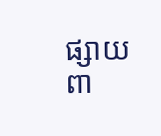ផ្សាយពា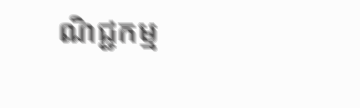ណិជ្ជកម្ម